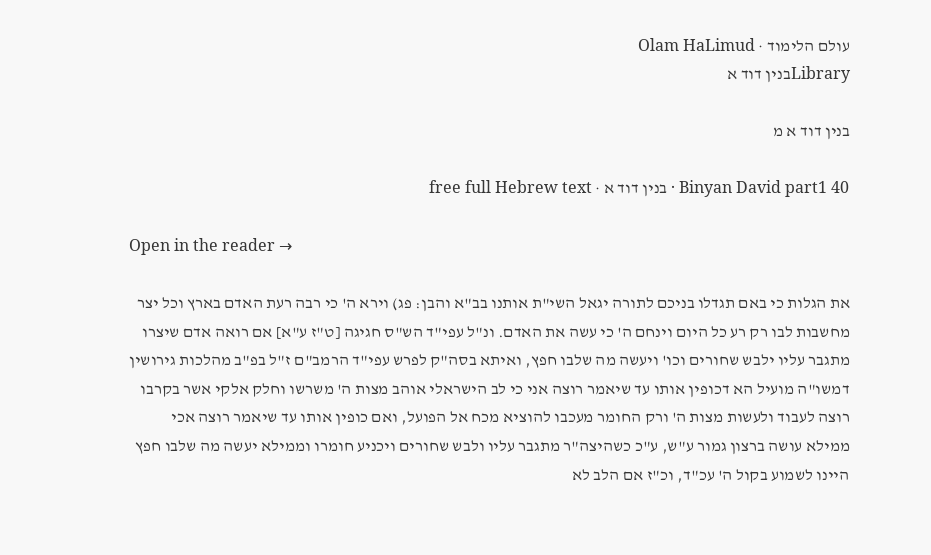עולם הלימוד · Olam HaLimud
Libraryבנין דוד א

בנין דוד א מ

Binyan David part1 40 · בנין דוד א · free full Hebrew text

Open in the reader →

את הגלות כי באם תגדלו בניכם לתורה יגאל השי"ת אותנו בב"א והבן: פג) וירא ה' כי רבה רעת האדם בארץ וכל יצר מחשבות לבו רק רע כל היום וינחם ה' כי עשה את האדם. ונ"ל עפי"ד הש"ס חגיגה [ט"ז ע"א] אם רואה אדם שיצרו מתגבר עליו ילבש שחורים וכו' ויעשה מה שלבו חפץ, ואיתא בסה"ק לפרש עפי"ד הרמב"ם ז"ל בפ"ב מהלכות גירושין דמשו"ה מועיל הא דכופין אותו עד שיאמר רוצה אני כי לב הישראלי אוהב מצות ה' משרשו וחלק אלקי אשר בקרבו רוצה לעבוד ולעשות מצות ה' ורק החומר מעכבו להוציא מכח אל הפועל, ואם כופין אותו עד שיאמר רוצה אכי ממילא עושה ברצון גמור ע"ש, ע"כ כשהיצה"ר מתגבר עליו ולבש שחורים ויכניע חומרו וממילא יעשה מה שלבו חפץ היינו לשמוע בקול ה' עכ"ד, וכ"ז אם הלב לא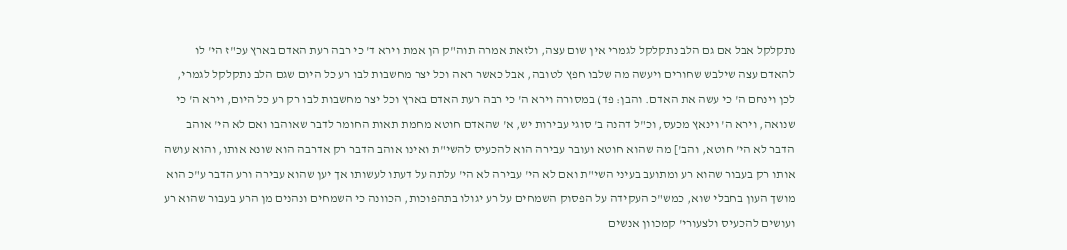נתקלקל אבל אם גם הלב נתקלקל לגמרי אין שום עצה, ולזאת אמרה תוה"ק הן אמת וירא ד' כי רבה רעת האדם בארץ עכ"ז הי' לו להאדם עצה שילבש שחורים ויעשה מה שלבו חפץ לטובה, אבל כאשר ראה וכל יצר מחשבות לבו רע כל היום שגם הלב נתקלקל לגמרי, לכן וינחם ה' כי עשה את האדם. והבן: פד) במסורה וירא ה' כי רבה רעת האדם בארץ וכל יצר מחשבות לבו רק רע כל היום, וירא ה' כי שנואה, וירא ה' וינאץ מכעס, וכ"ל דהנה ב' סוגי עבירות יש, א' שהאדם חוטא מחמת תאות החומר לדבר שאוהבו ואם לא הי' אוהב הדבר לא הי' חוטא, והב'] מה שהוא חוטא ועובר עבירה הוא להכעיס להשי"ת ואינו אוהב הדבר רק אדרבה הוא שונא אותו, והוא עושה אותו רק בעבור שהוא רע ומתועב בעיני השי"ת ואם לא הי' עבירה לא הי' עלתה על דעתו לעשותו אך יען שהוא עבירה ורע הדבר ע"כ הוא מושך העון בחבלי שוא, כמש"כ העקידה על הפסוק השמחים על רע יגולו בתהפוכות, הכוונה כי השמחים ונהנים מן הרע בעבור שהוא רע ועושים להכעיס ולצעורי' קמכוון אנשים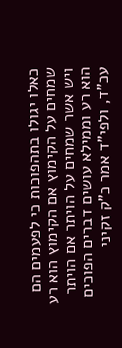כאלו יגולו בתהפוכות כי לפעמים הם שמחים על הקימוץ אם הקימוץ הוא רע ויש אשר שמחים על הויתר אם הויתר הוא רע וממילא עושים דברים הפוכים עכ"ד, ולפי"ד אמר כ"ק זקיני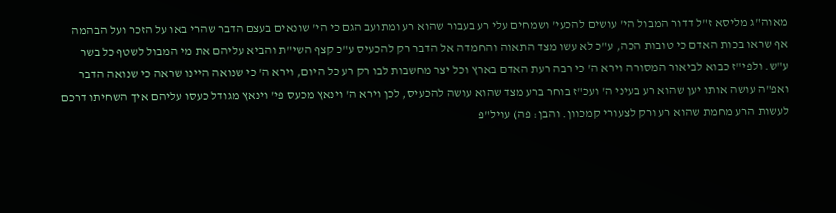מאוה"ג מליסא ז"ל דדור המבול הי' עושים להכעי' ושמחים עלי רע בעבור שהוא רע ומתועב הגם כי הי' שונאים בעצם הדבר שהרי באו על הזכר ועל הבהמה אף שראו בכות האדם כי טובות הכה, ע"כ לא עשו מצד התאוה והחמדה אל הדבר רק להכעיס ע"כ קצף השי"ת והביא עליהם את מי המבול לשטף כל בשר ע"ש. ולפי"ז כבוא לביאור המסורה וירא ה' כי רבה רעת האדם בארץ וכל יצר מחשבות לבו רק רע כל היום, וירא ה' כי שנואה היינו שראה כי שנואה הדבר ואפ"ה עושה אותו יען שהוא רע בעיני ה' ועכ"ז בוחר ברע מצד שהוא עושה להכעיס, לכן וירא ה' וינאץ מכעס פי' וינאץ מגודל כעסו עליהם איך השחיתו דרכם לעשות הרע מחמת שהוא רע ורק לצעורי קמכוון. והבן: פה) עויל"פ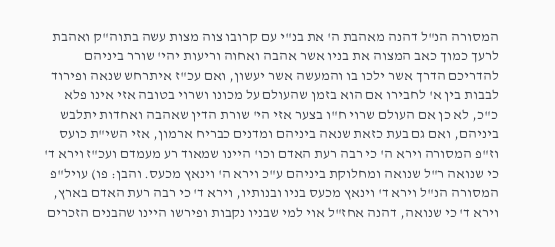המסורה הנ"ל דהנה מאהבת ה' את בנ"י עם קרובו צוה מצות עשה בתוה"ק ואהבת לרעך כמוך כאב המצוה את בניו אשר אהבה ואחוה וריעות יהי' שורר ביניהם להדריכם הדרך אשר ילכו בו והמעשה אשר יעשון, ואם עכ"ז איתרחש שנאה ופירוד לבבות בין א' לחבירו אם הוא בזמן שהעולם על מכונו ושרוי בטובה אזי אינו פלא כ"כ, לא כן אם העולם שרוי ח"ו בצער אזי הי' שורת הדין שאהבה ואחדות יתלבש ביניהם, ואם גם בעת כזאת שנאה ביניהם ומדנים כבריח ארמון, אזי השי"ת כועס וז"פ המסורה וירא ה' כי רבה רעת האדם וכו' היינו שמאוד רע מעמדם ועכ"ז וירא ד' כי שנואה ר"ל שנואה ומחלוקת ביניהם ע"כ וירא ה' וינאץ מכעס. והבן: פו) עויל"פ המסורה הנ"ל וירא ד' וינאץ מכעס בניו ובנותיו, וירא ד' כי רבה רעת האדם בארץ, וירא ד' כי שנואה, דהנה אחז"ל אוי למי שבניו נקבות ופירשו היינו שהבנים הזכרים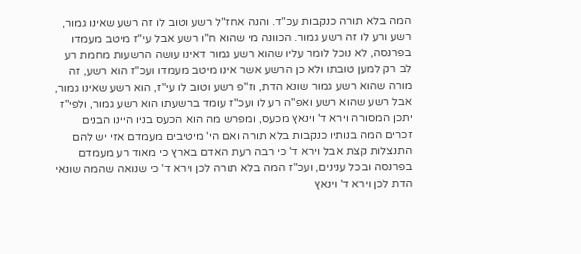המה בלא תורה כנקבות עכ"ד. והנה אחז"ל רשע וטוב לו זה רשע שאינו גמור, רשע ורע לו זה רשע גמור. הכוונה מי שהוא ח"ו רשע אבל עי"ז מיטב מעמדו בפרנסה, לא נוכל לומר עליו שהוא רשע גמור דאינו עושה הרשעות מחמת רע לב רק למען טובתו ולא כן הרשע אשר אינו מיטב מעמדו ועכ"ז הוא רשע, זה מורה שהוא רשע גמור שונא הדת, וז"פ רשע וטוב לו עי"ז, הוא רשע שאינו גמור, אבל רשע שהוא רשע ואפ"ה רע לו ועכ"ז עומד ברשעתו הוא רשע גמור, ולפי"ז יתכן המסורה וירא ד' וינאץ מכעס, ומפרש מה הוא הכעס בניו היינו הבנים זכרים המה בנותיו כנקבות בלא תורה ואם הי' מיטיבים מעמדם אזי יש להם התנצלות קצת אבל וירא ד' כי רבה רעת האדם בארץ כי מאוד רע מעמדם בפרנסה ובכל ענינים, ועכ"ז המה בלא תורה לכן וירא ד' כי שנואה שהמה שונאי הדת לכן וירא ד' וינאץ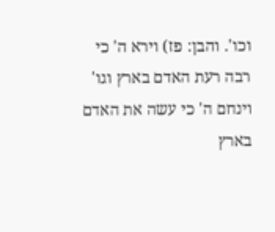וכו'. והבן: פז) וירא ה' כי רבה רעת האדם בארץ וגו' וינחם ה' כי עשה את האדם בארץ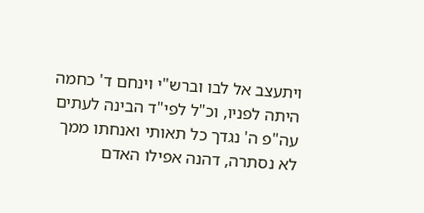ויתעצב אל לבו וברש"י וינחם ד' כחמה היתה לפניו, וכ"ל לפי"ד הבינה לעתים עה"פ ה' נגדך כל תאותי ואנחתו ממך לא נסתרה, דהנה אפילו האדם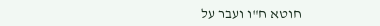חוטא ח"ו ועבר על